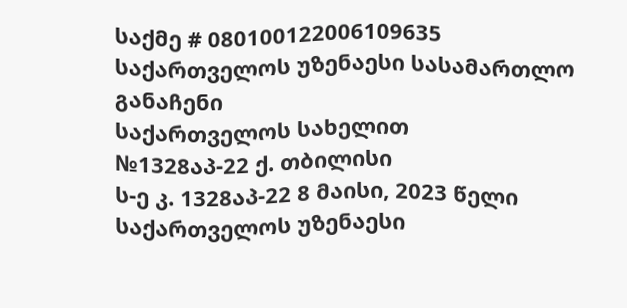საქმე # 080100122006109635
საქართველოს უზენაესი სასამართლო
განაჩენი
საქართველოს სახელით
№1328აპ-22 ქ. თბილისი
ს-ე კ. 1328აპ-22 8 მაისი, 2023 წელი
საქართველოს უზენაესი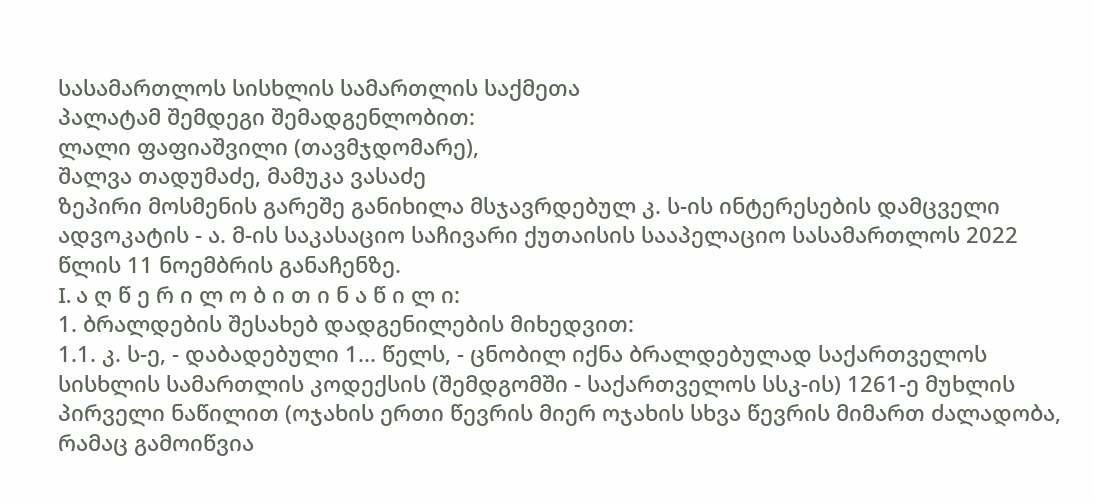სასამართლოს სისხლის სამართლის საქმეთა
პალატამ შემდეგი შემადგენლობით:
ლალი ფაფიაშვილი (თავმჯდომარე),
შალვა თადუმაძე, მამუკა ვასაძე
ზეპირი მოსმენის გარეშე განიხილა მსჯავრდებულ კ. ს-ის ინტერესების დამცველი ადვოკატის - ა. მ-ის საკასაციო საჩივარი ქუთაისის სააპელაციო სასამართლოს 2022 წლის 11 ნოემბრის განაჩენზე.
I. ა ღ წ ე რ ი ლ ო ბ ი თ ი ნ ა წ ი ლ ი:
1. ბრალდების შესახებ დადგენილების მიხედვით:
1.1. კ. ს-ე, - დაბადებული 1... წელს, - ცნობილ იქნა ბრალდებულად საქართველოს სისხლის სამართლის კოდექსის (შემდგომში - საქართველოს სსკ-ის) 1261-ე მუხლის პირველი ნაწილით (ოჯახის ერთი წევრის მიერ ოჯახის სხვა წევრის მიმართ ძალადობა, რამაც გამოიწვია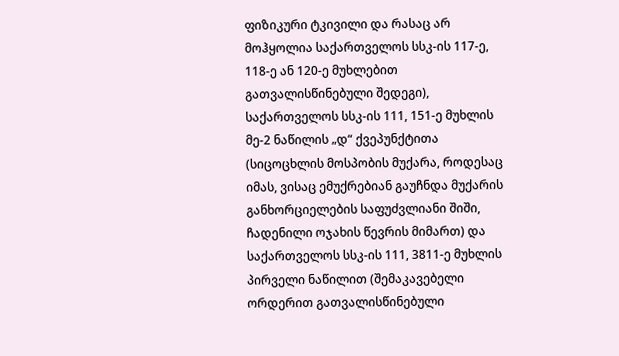ფიზიკური ტკივილი და რასაც არ მოჰყოლია საქართველოს სსკ-ის 117-ე, 118-ე ან 120-ე მუხლებით გათვალისწინებული შედეგი), საქართველოს სსკ-ის 111, 151-ე მუხლის მე-2 ნაწილის „დ“ ქვეპუნქტითა (სიცოცხლის მოსპობის მუქარა, როდესაც იმას, ვისაც ემუქრებიან გაუჩნდა მუქარის განხორციელების საფუძვლიანი შიში, ჩადენილი ოჯახის წევრის მიმართ) და საქართველოს სსკ-ის 111, 3811-ე მუხლის პირველი ნაწილით (შემაკავებელი ორდერით გათვალისწინებული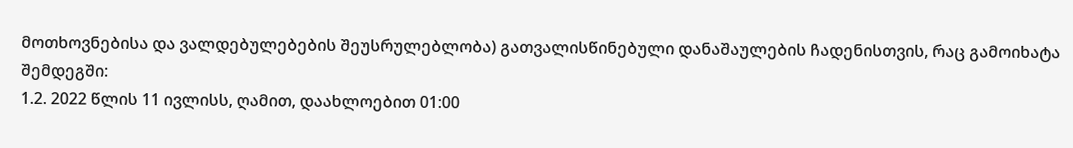მოთხოვნებისა და ვალდებულებების შეუსრულებლობა) გათვალისწინებული დანაშაულების ჩადენისთვის, რაც გამოიხატა შემდეგში:
1.2. 2022 წლის 11 ივლისს, ღამით, დაახლოებით 01:00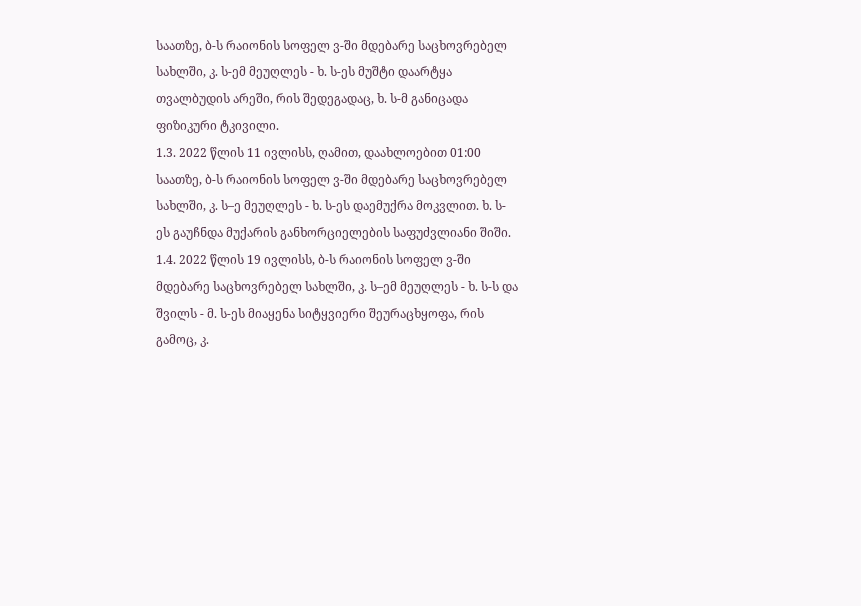საათზე, ბ-ს რაიონის სოფელ ვ-ში მდებარე საცხოვრებელ სახლში, კ. ს-ემ მეუღლეს - ხ. ს-ეს მუშტი დაარტყა თვალბუდის არეში, რის შედეგადაც, ხ. ს-მ განიცადა ფიზიკური ტკივილი.
1.3. 2022 წლის 11 ივლისს, ღამით, დაახლოებით 01:00 საათზე, ბ-ს რაიონის სოფელ ვ-ში მდებარე საცხოვრებელ სახლში, კ. ს–ე მეუღლეს - ხ. ს-ეს დაემუქრა მოკვლით. ხ. ს-ეს გაუჩნდა მუქარის განხორციელების საფუძვლიანი შიში.
1.4. 2022 წლის 19 ივლისს, ბ-ს რაიონის სოფელ ვ-ში მდებარე საცხოვრებელ სახლში, კ. ს–ემ მეუღლეს - ხ. ს-ს და შვილს - მ. ს-ეს მიაყენა სიტყვიერი შეურაცხყოფა, რის გამოც, კ.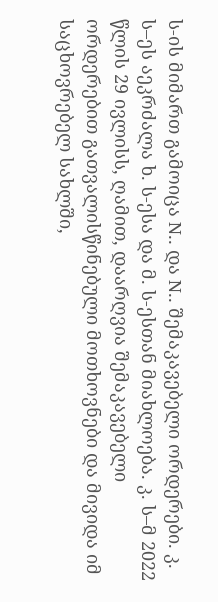ს-ის მიმართ გამოიცა N.. და N.. შემაკავებელი ორდერები. კ. ს–ეს აეკრძალა ხ. ს-ესა და მ. ს-ესთან მიახლოება. კ. ს–მ 2022 წლის 29 ივლისს, ღამით, დაარღვია შემაკავებელი ორდერებით გათვალისწინებული მოთხოვნები და მივიდა იმ საცხოვრებელ სახლში,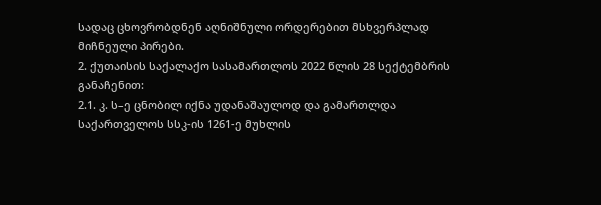სადაც ცხოვრობდნენ აღნიშნული ორდერებით მსხვერპლად მიჩნეული პირები.
2. ქუთაისის საქალაქო სასამართლოს 2022 წლის 28 სექტემბრის განაჩენით:
2.1. კ. ს–ე ცნობილ იქნა უდანაშაულოდ და გამართლდა საქართველოს სსკ-ის 1261-ე მუხლის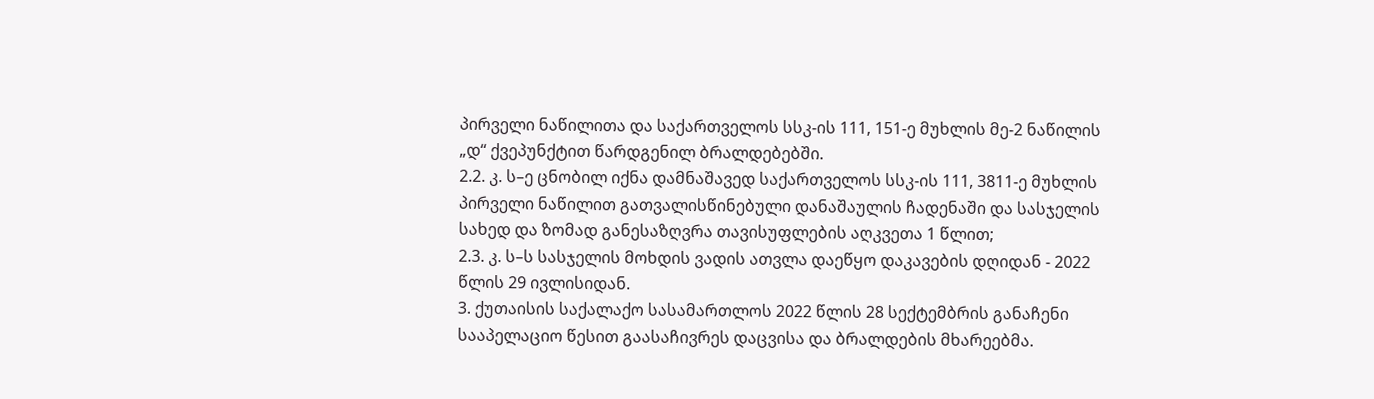პირველი ნაწილითა და საქართველოს სსკ-ის 111, 151-ე მუხლის მე-2 ნაწილის „დ“ ქვეპუნქტით წარდგენილ ბრალდებებში.
2.2. კ. ს–ე ცნობილ იქნა დამნაშავედ საქართველოს სსკ-ის 111, 3811-ე მუხლის პირველი ნაწილით გათვალისწინებული დანაშაულის ჩადენაში და სასჯელის სახედ და ზომად განესაზღვრა თავისუფლების აღკვეთა 1 წლით;
2.3. კ. ს–ს სასჯელის მოხდის ვადის ათვლა დაეწყო დაკავების დღიდან - 2022 წლის 29 ივლისიდან.
3. ქუთაისის საქალაქო სასამართლოს 2022 წლის 28 სექტემბრის განაჩენი სააპელაციო წესით გაასაჩივრეს დაცვისა და ბრალდების მხარეებმა.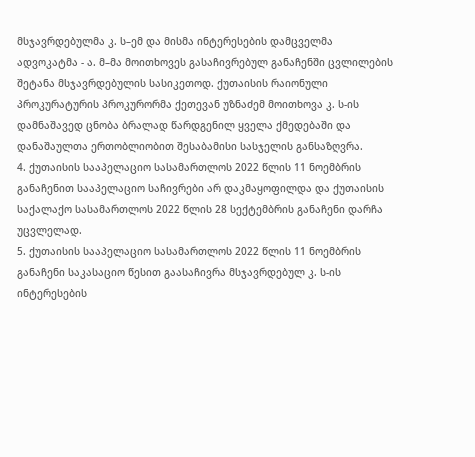მსჯავრდებულმა კ. ს–ემ და მისმა ინტერესების დამცველმა ადვოკატმა - ა. მ–მა მოითხოვეს გასაჩივრებულ განაჩენში ცვლილების შეტანა მსჯავრდებულის სასიკეთოდ. ქუთაისის რაიონული პროკურატურის პროკურორმა ქეთევან უზნაძემ მოითხოვა კ. ს-ის დამნაშავედ ცნობა ბრალად წარდგენილ ყველა ქმედებაში და დანაშაულთა ერთობლიობით შესაბამისი სასჯელის განსაზღვრა.
4. ქუთაისის სააპელაციო სასამართლოს 2022 წლის 11 ნოემბრის განაჩენით სააპელაციო საჩივრები არ დაკმაყოფილდა და ქუთაისის საქალაქო სასამართლოს 2022 წლის 28 სექტემბრის განაჩენი დარჩა უცვლელად.
5. ქუთაისის სააპელაციო სასამართლოს 2022 წლის 11 ნოემბრის განაჩენი საკასაციო წესით გაასაჩივრა მსჯავრდებულ კ. ს-ის ინტერესების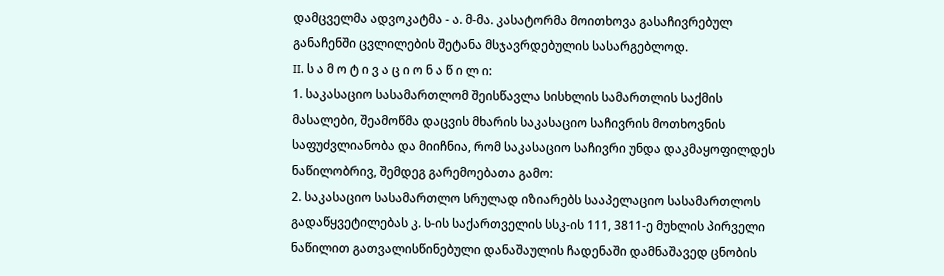დამცველმა ადვოკატმა - ა. მ-მა. კასატორმა მოითხოვა გასაჩივრებულ განაჩენში ცვლილების შეტანა მსჯავრდებულის სასარგებლოდ.
II. ს ა მ ო ტ ი ვ ა ც ი ო ნ ა წ ი ლ ი:
1. საკასაციო სასამართლომ შეისწავლა სისხლის სამართლის საქმის მასალები, შეამოწმა დაცვის მხარის საკასაციო საჩივრის მოთხოვნის საფუძვლიანობა და მიიჩნია, რომ საკასაციო საჩივრი უნდა დაკმაყოფილდეს ნაწილობრივ, შემდეგ გარემოებათა გამო:
2. საკასაციო სასამართლო სრულად იზიარებს სააპელაციო სასამართლოს გადაწყვეტილებას კ. ს-ის საქართველის სსკ-ის 111, 3811-ე მუხლის პირველი ნაწილით გათვალისწინებული დანაშაულის ჩადენაში დამნაშავედ ცნობის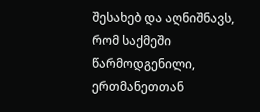შესახებ და აღნიშნავს, რომ საქმეში წარმოდგენილი, ერთმანეთთან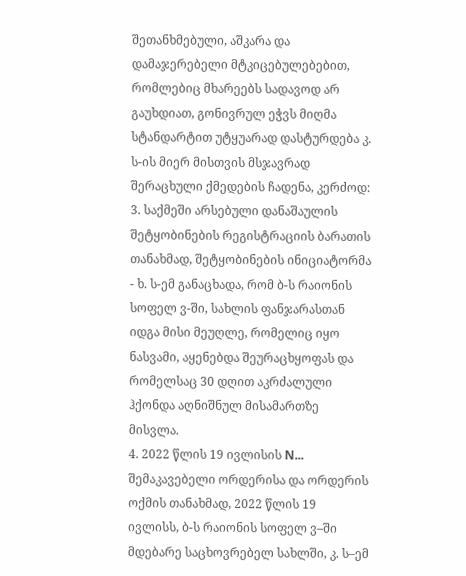შეთანხმებული, აშკარა და დამაჯერებელი მტკიცებულებებით, რომლებიც მხარეებს სადავოდ არ გაუხდიათ, გონივრულ ეჭვს მიღმა სტანდარტით უტყუარად დასტურდება კ. ს-ის მიერ მისთვის მსჯავრად შერაცხული ქმედების ჩადენა, კერძოდ:
3. საქმეში არსებული დანაშაულის შეტყობინების რეგისტრაციის ბარათის თანახმად, შეტყობინების ინიციატორმა - ხ. ს-ემ განაცხადა, რომ ბ-ს რაიონის სოფელ ვ-ში, სახლის ფანჯარასთან იდგა მისი მეუღლე, რომელიც იყო ნასვამი, აყენებდა შეურაცხყოფას და რომელსაც 30 დღით აკრძალული ჰქონდა აღნიშნულ მისამართზე მისვლა.
4. 2022 წლის 19 ივლისის N... შემაკავებელი ორდერისა და ორდერის ოქმის თანახმად, 2022 წლის 19 ივლისს, ბ-ს რაიონის სოფელ ვ–ში მდებარე საცხოვრებელ სახლში, კ. ს–ემ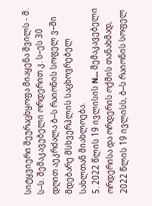სიტყვიერი შეურაცხყოფა მიაყენა შვილს - მ. ს–ს. შემაკავებელი ორდერით კ. ს–ეს 30 დღით აეკრძალა ბ–ს რაიონის სოფელ ვ–ში მდებარე მსხვერპლის საცხოვრებელ სახლთან მიახლოება.
5. 2022 წლის 19 ივლისის N... შემაკავებელი ორდერისა და ორდერის ოქმის თანახმად, 2022 წლის 19 ივლისს, ბ–ს რაიონის სოფელ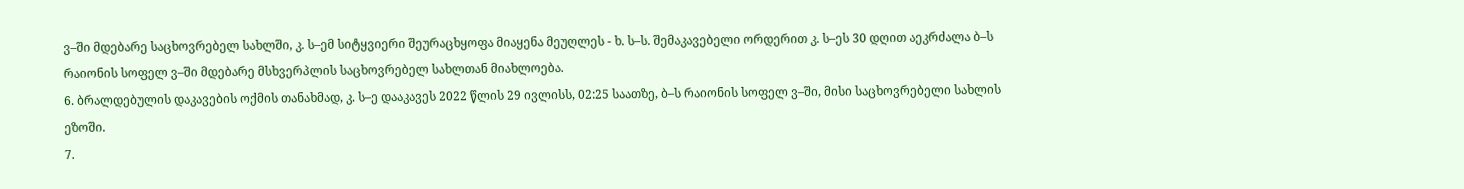ვ–ში მდებარე საცხოვრებელ სახლში, კ. ს–ემ სიტყვიერი შეურაცხყოფა მიაყენა მეუღლეს - ხ. ს–ს. შემაკავებელი ორდერით კ. ს–ეს 30 დღით აეკრძალა ბ–ს რაიონის სოფელ ვ–ში მდებარე მსხვერპლის საცხოვრებელ სახლთან მიახლოება.
6. ბრალდებულის დაკავების ოქმის თანახმად, კ. ს–ე დააკავეს 2022 წლის 29 ივლისს, 02:25 საათზე, ბ–ს რაიონის სოფელ ვ–ში, მისი საცხოვრებელი სახლის ეზოში.
7.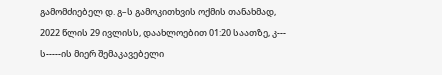გამომძიებელ დ. გ–ს გამოკითხვის ოქმის თანახმად, 2022 წლის 29 ივლისს, დაახლოებით 01:20 საათზე, კ--- ს-----ის მიერ შემაკავებელი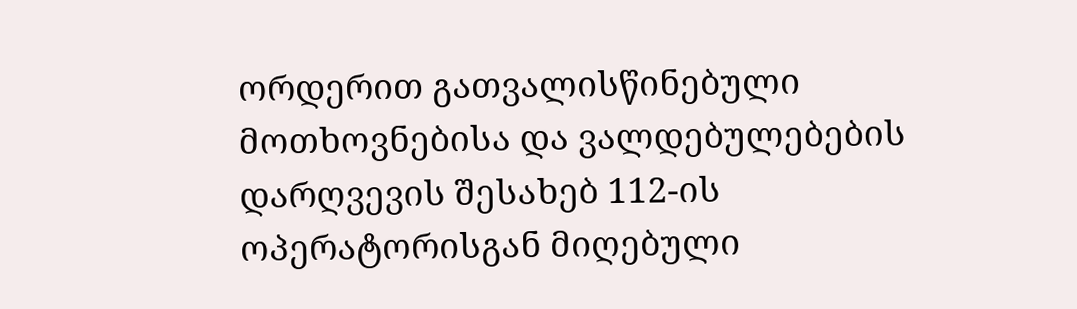ორდერით გათვალისწინებული მოთხოვნებისა და ვალდებულებების დარღვევის შესახებ 112-ის ოპერატორისგან მიღებული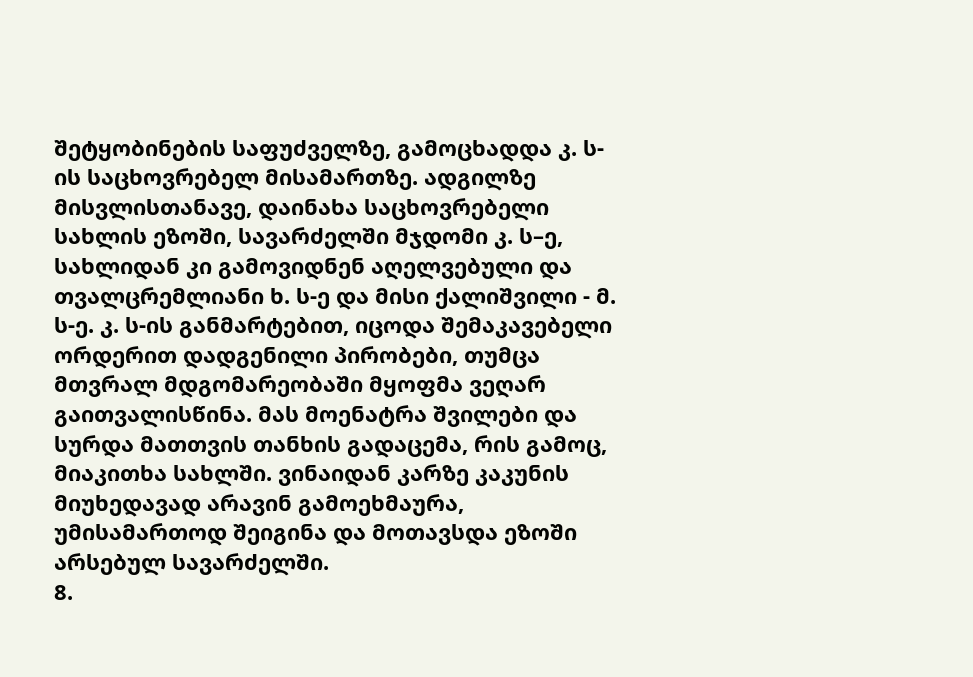შეტყობინების საფუძველზე, გამოცხადდა კ. ს-ის საცხოვრებელ მისამართზე. ადგილზე მისვლისთანავე, დაინახა საცხოვრებელი სახლის ეზოში, სავარძელში მჯდომი კ. ს–ე, სახლიდან კი გამოვიდნენ აღელვებული და თვალცრემლიანი ხ. ს-ე და მისი ქალიშვილი - მ. ს-ე. კ. ს-ის განმარტებით, იცოდა შემაკავებელი ორდერით დადგენილი პირობები, თუმცა მთვრალ მდგომარეობაში მყოფმა ვეღარ გაითვალისწინა. მას მოენატრა შვილები და სურდა მათთვის თანხის გადაცემა, რის გამოც, მიაკითხა სახლში. ვინაიდან კარზე კაკუნის მიუხედავად არავინ გამოეხმაურა, უმისამართოდ შეიგინა და მოთავსდა ეზოში არსებულ სავარძელში.
8.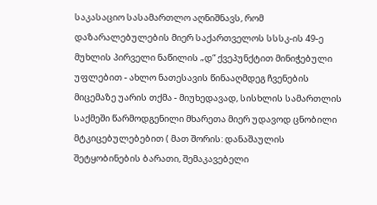საკასაციო სასამართლო აღნიშნავს, რომ დაზარალებულების მიერ საქართველოს სსსკ-ის 49-ე მუხლის პირველი ნაწილის „დ“ ქვეპუნქტით მინიჭებული უფლებით - ახლო ნათესავის წინააღმდეგ ჩვენების მიცემაზე უარის თქმა - მიუხედავად, სისხლის სამართლის საქმეში წარმოდგენილი მხარეთა მიერ უდავოდ ცნობილი მტკიცებულებებით ( მათ შორის: დანაშაულის შეტყობინების ბარათი, შემაკავებელი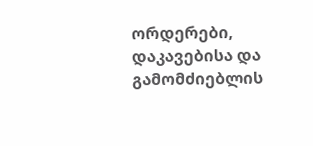ორდერები, დაკავებისა და გამომძიებლის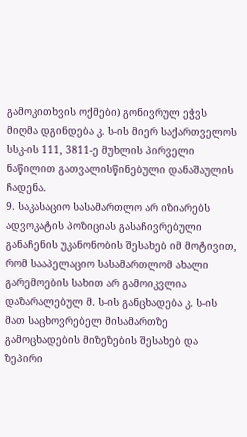გამოკითხვის ოქმები) გონივრულ ეჭვს მიღმა დგინდება კ. ს-ის მიერ საქართველოს სსკ-ის 111, 3811-ე მუხლის პირველი ნაწილით გათვალისწინებული დანაშაულის ჩადენა.
9. საკასაციო სასამართლო არ იზიარებს ადვოკატის პოზიციას გასაჩივრებული განაჩენის უკანონობის შესახებ იმ მოტივით, რომ სააპელაციო სასამართლომ ახალი გარემოების სახით არ გამოიკვლია დაზარალებულ მ. ს-ის განცხადება კ. ს-ის მათ საცხოვრებელ მისამართზე გამოცხადების მიზეზების შესახებ და ზეპირი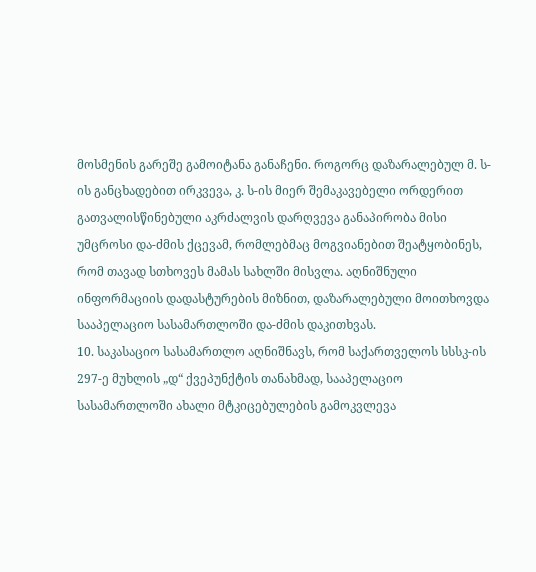მოსმენის გარეშე გამოიტანა განაჩენი. როგორც დაზარალებულ მ. ს-ის განცხადებით ირკვევა, კ. ს-ის მიერ შემაკავებელი ორდერით გათვალისწინებული აკრძალვის დარღვევა განაპირობა მისი უმცროსი და-ძმის ქცევამ, რომლებმაც მოგვიანებით შეატყობინეს, რომ თავად სთხოვეს მამას სახლში მისვლა. აღნიშნული ინფორმაციის დადასტურების მიზნით, დაზარალებული მოითხოვდა სააპელაციო სასამართლოში და-ძმის დაკითხვას.
10. საკასაციო სასამართლო აღნიშნავს, რომ საქართველოს სსსკ-ის 297-ე მუხლის „დ“ ქვეპუნქტის თანახმად, სააპელაციო სასამართლოში ახალი მტკიცებულების გამოკვლევა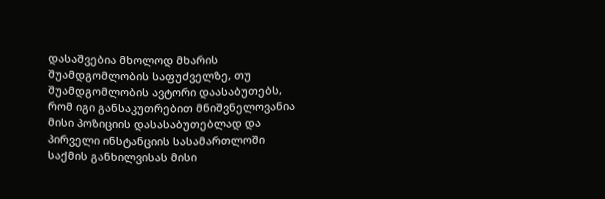დასაშვებია მხოლოდ მხარის შუამდგომლობის საფუძველზე, თუ შუამდგომლობის ავტორი დაასაბუთებს, რომ იგი განსაკუთრებით მნიშვნელოვანია მისი პოზიციის დასასაბუთებლად და პირველი ინსტანციის სასამართლოში საქმის განხილვისას მისი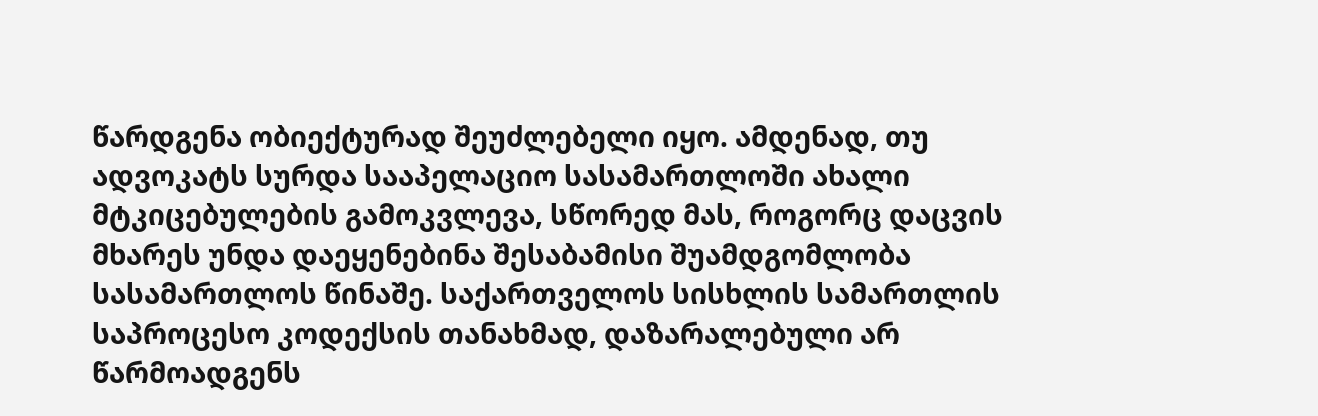წარდგენა ობიექტურად შეუძლებელი იყო. ამდენად, თუ ადვოკატს სურდა სააპელაციო სასამართლოში ახალი მტკიცებულების გამოკვლევა, სწორედ მას, როგორც დაცვის მხარეს უნდა დაეყენებინა შესაბამისი შუამდგომლობა სასამართლოს წინაშე. საქართველოს სისხლის სამართლის საპროცესო კოდექსის თანახმად, დაზარალებული არ წარმოადგენს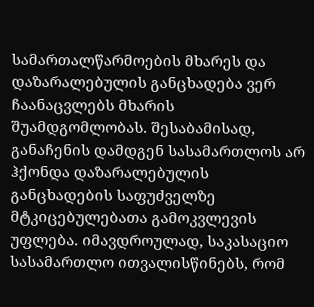სამართალწარმოების მხარეს და დაზარალებულის განცხადება ვერ ჩაანაცვლებს მხარის შუამდგომლობას. შესაბამისად, განაჩენის დამდგენ სასამართლოს არ ჰქონდა დაზარალებულის განცხადების საფუძველზე მტკიცებულებათა გამოკვლევის უფლება. იმავდროულად, საკასაციო სასამართლო ითვალისწინებს, რომ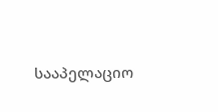სააპელაციო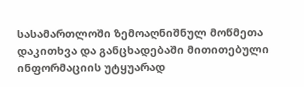სასამართლოში ზემოაღნიშნულ მოწმეთა დაკითხვა და განცხადებაში მითითებული ინფორმაციის უტყუარად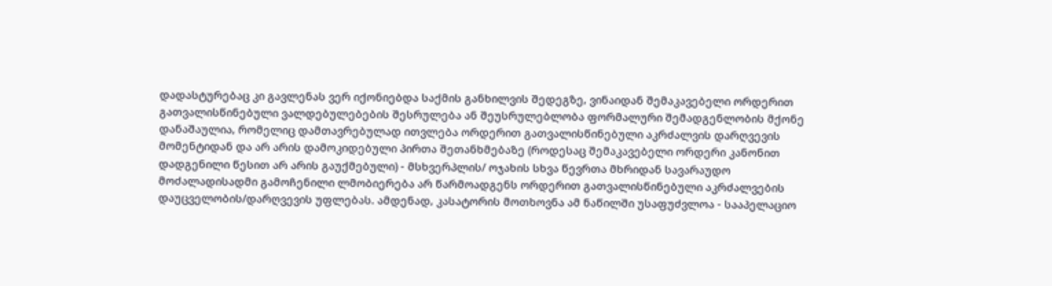დადასტურებაც კი გავლენას ვერ იქონიებდა საქმის განხილვის შედეგზე, ვინაიდან შემაკავებელი ორდერით გათვალისწინებული ვალდებულებების შესრულება ან შეუსრულებლობა ფორმალური შემადგენლობის მქონე დანაშაულია, რომელიც დამთავრებულად ითვლება ორდერით გათვალისწინებული აკრძალვის დარღვევის მომენტიდან და არ არის დამოკიდებული პირთა შეთანხმებაზე (როდესაც შემაკავებელი ორდერი კანონით დადგენილი წესით არ არის გაუქმებული) - მსხვერპლის/ ოჯახის სხვა წევრთა მხრიდან სავარაუდო მოძალადისადმი გამოჩენილი ლმობიერება არ წარმოადგენს ორდერით გათვალისწინებული აკრძალვების დაუცველობის/დარღვევის უფლებას. ამდენად, კასატორის მოთხოვნა ამ ნაწილში უსაფუძვლოა - სააპელაციო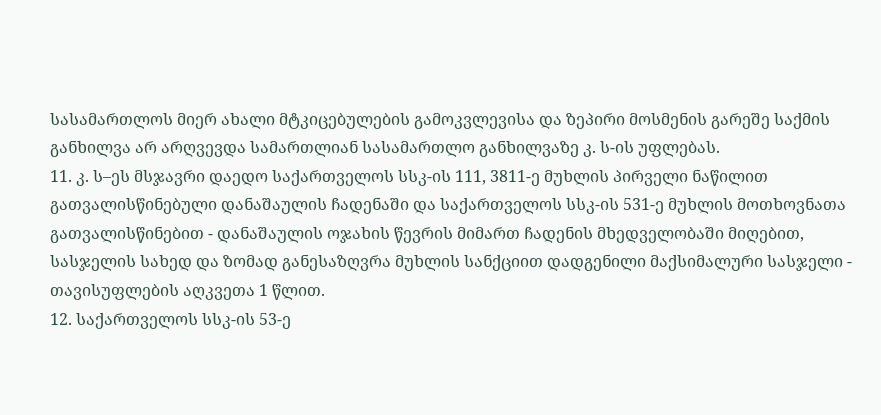სასამართლოს მიერ ახალი მტკიცებულების გამოკვლევისა და ზეპირი მოსმენის გარეშე საქმის განხილვა არ არღვევდა სამართლიან სასამართლო განხილვაზე კ. ს-ის უფლებას.
11. კ. ს–ეს მსჯავრი დაედო საქართველოს სსკ-ის 111, 3811-ე მუხლის პირველი ნაწილით გათვალისწინებული დანაშაულის ჩადენაში და საქართველოს სსკ-ის 531-ე მუხლის მოთხოვნათა გათვალისწინებით - დანაშაულის ოჯახის წევრის მიმართ ჩადენის მხედველობაში მიღებით, სასჯელის სახედ და ზომად განესაზღვრა მუხლის სანქციით დადგენილი მაქსიმალური სასჯელი - თავისუფლების აღკვეთა 1 წლით.
12. საქართველოს სსკ-ის 53-ე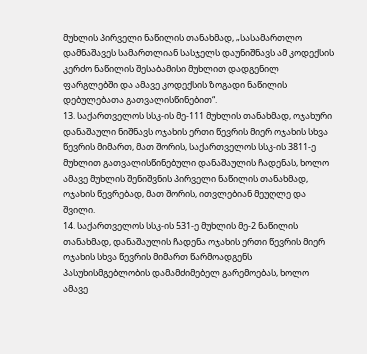მუხლის პირველი ნაწილის თანახმად, „სასამართლო დამნაშავეს სამართლიან სასჯელს დაუნიშნავს ამ კოდექსის კერძო ნაწილის შესაბამისი მუხლით დადგენილ ფარგლებში და ამავე კოდექსის ზოგადი ნაწილის დებულებათა გათვალისწინებით“.
13. საქართველოს სსკ-ის მე-111 მუხლის თანახმად, ოჯახური დანაშაული ნიშნავს ოჯახის ერთი წევრის მიერ ოჯახის სხვა წევრის მიმართ, მათ შორის, საქართველოს სსკ-ის 3811-ე მუხლით გათვალისწინებული დანაშაულის ჩადენას, ხოლო ამავე მუხლის შენიშვნის პირველი ნაწილის თანახმად, ოჯახის წევრებად, მათ შორის, ითვლებიან მეუღლე და შვილი.
14. საქართველოს სსკ-ის 531-ე მუხლის მე-2 ნაწილის თანახმად, დანაშაულის ჩადენა ოჯახის ერთი წევრის მიერ ოჯახის სხვა წევრის მიმართ წარმოადგენს პასუხისმგებლობის დამამძიმებელ გარემოებას, ხოლო ამავე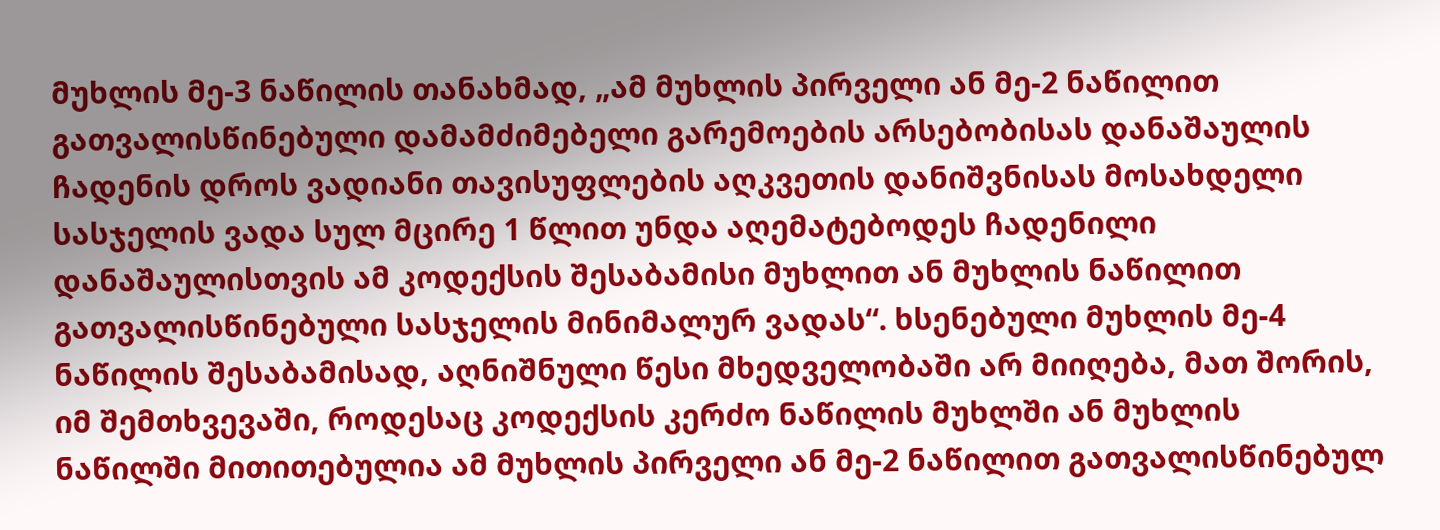მუხლის მე-3 ნაწილის თანახმად, „ამ მუხლის პირველი ან მე-2 ნაწილით გათვალისწინებული დამამძიმებელი გარემოების არსებობისას დანაშაულის ჩადენის დროს ვადიანი თავისუფლების აღკვეთის დანიშვნისას მოსახდელი სასჯელის ვადა სულ მცირე 1 წლით უნდა აღემატებოდეს ჩადენილი დანაშაულისთვის ამ კოდექსის შესაბამისი მუხლით ან მუხლის ნაწილით გათვალისწინებული სასჯელის მინიმალურ ვადას“. ხსენებული მუხლის მე-4 ნაწილის შესაბამისად, აღნიშნული წესი მხედველობაში არ მიიღება, მათ შორის, იმ შემთხვევაში, როდესაც კოდექსის კერძო ნაწილის მუხლში ან მუხლის ნაწილში მითითებულია ამ მუხლის პირველი ან მე-2 ნაწილით გათვალისწინებულ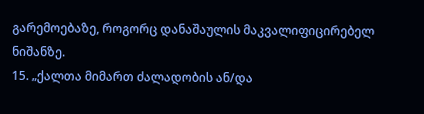გარემოებაზე, როგორც დანაშაულის მაკვალიფიცირებელ ნიშანზე.
15. „ქალთა მიმართ ძალადობის ან/და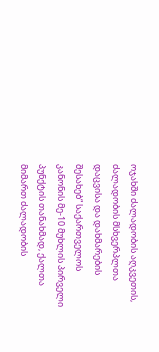ოჯახში ძალადობის აღკვეთის, ძალადობის მსხვერპლთა დაცვისა და დახმარების შესახებ“ საქართველოს კანონის მე-10 მუხლის პირველი პუნქტის თანახმად, ქალთა მიმართ ძალადობის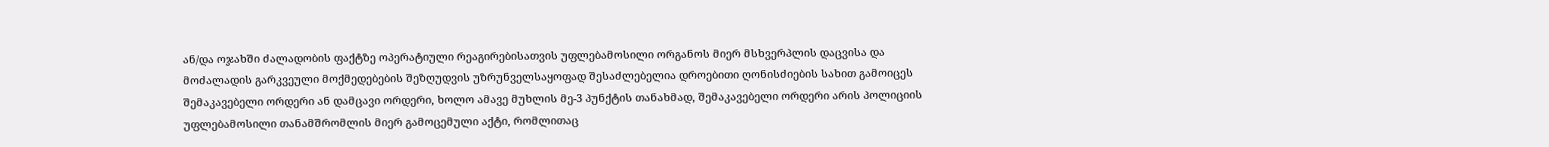ან/და ოჯახში ძალადობის ფაქტზე ოპერატიული რეაგირებისათვის უფლებამოსილი ორგანოს მიერ მსხვერპლის დაცვისა და მოძალადის გარკვეული მოქმედებების შეზღუდვის უზრუნველსაყოფად შესაძლებელია დროებითი ღონისძიების სახით გამოიცეს შემაკავებელი ორდერი ან დამცავი ორდერი, ხოლო ამავე მუხლის მე-3 პუნქტის თანახმად, შემაკავებელი ორდერი არის პოლიციის უფლებამოსილი თანამშრომლის მიერ გამოცემული აქტი, რომლითაც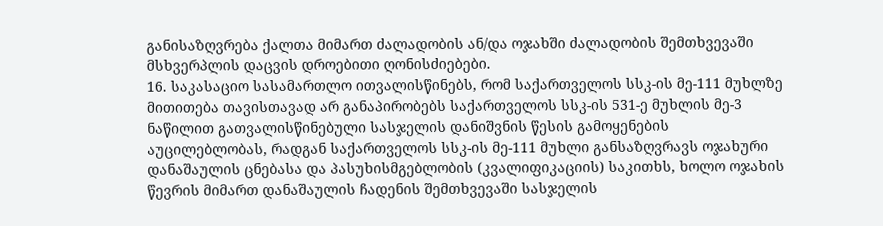განისაზღვრება ქალთა მიმართ ძალადობის ან/და ოჯახში ძალადობის შემთხვევაში მსხვერპლის დაცვის დროებითი ღონისძიებები.
16. საკასაციო სასამართლო ითვალისწინებს, რომ საქართველოს სსკ-ის მე-111 მუხლზე მითითება თავისთავად არ განაპირობებს საქართველოს სსკ-ის 531-ე მუხლის მე-3 ნაწილით გათვალისწინებული სასჯელის დანიშვნის წესის გამოყენების აუცილებლობას, რადგან საქართველოს სსკ-ის მე-111 მუხლი განსაზღვრავს ოჯახური დანაშაულის ცნებასა და პასუხისმგებლობის (კვალიფიკაციის) საკითხს, ხოლო ოჯახის წევრის მიმართ დანაშაულის ჩადენის შემთხვევაში სასჯელის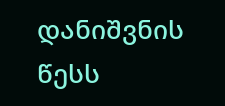დანიშვნის წესს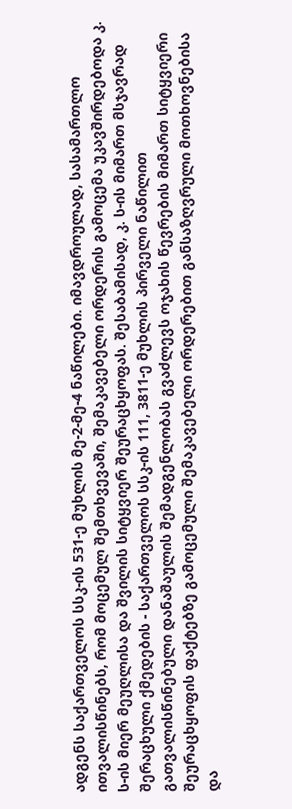ადგენს საქართველოს სსკ-ის 531-ე მუხლის მე-2-მე-4 ნაწილები. იმავდროულად, სასამართლო ითვალისწინებს, რომ მოცემულ შემთხვევაში, შემაკავებელი ორდერის გამოცემა უკავშირდებოდა კ. ს-ის მიერ მეუღლისა და შვილის სიტყვიერ შეურაცხყოფას. შესაბამისად, კ. ს-ის მიმართ მსჯავრად შერაცხული ქმედების - საქართველოს სსკ-ის 111, 3811-ე მუხლის პირველი ნაწილით გათვალისწინებული დანაშაულის შემადგენლობას გვაძლევს ოჯახის წევრების მიმართ სიტყვიერი შეურაცხყოფის ფაქტებზე გამოცემული შემაკავებელი ორდერებით განსაზღვრული მოთხოვნებისა და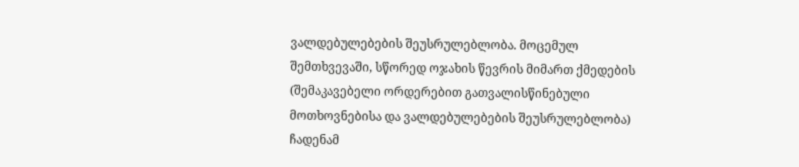ვალდებულებების შეუსრულებლობა. მოცემულ შემთხვევაში, სწორედ ოჯახის წევრის მიმართ ქმედების (შემაკავებელი ორდერებით გათვალისწინებული მოთხოვნებისა და ვალდებულებების შეუსრულებლობა) ჩადენამ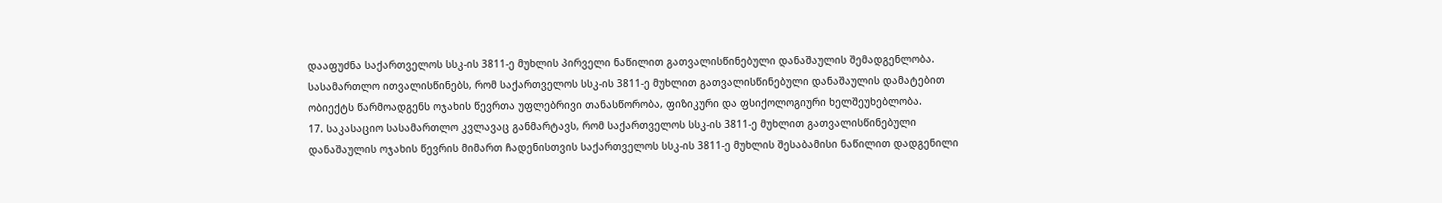დააფუძნა საქართველოს სსკ-ის 3811-ე მუხლის პირველი ნაწილით გათვალისწინებული დანაშაულის შემადგენლობა. სასამართლო ითვალისწინებს, რომ საქართველოს სსკ-ის 3811-ე მუხლით გათვალისწინებული დანაშაულის დამატებით ობიექტს წარმოადგენს ოჯახის წევრთა უფლებრივი თანასწორობა, ფიზიკური და ფსიქოლოგიური ხელშეუხებლობა.
17. საკასაციო სასამართლო კვლავაც განმარტავს, რომ საქართველოს სსკ-ის 3811-ე მუხლით გათვალისწინებული დანაშაულის ოჯახის წევრის მიმართ ჩადენისთვის საქართველოს სსკ-ის 3811-ე მუხლის შესაბამისი ნაწილით დადგენილი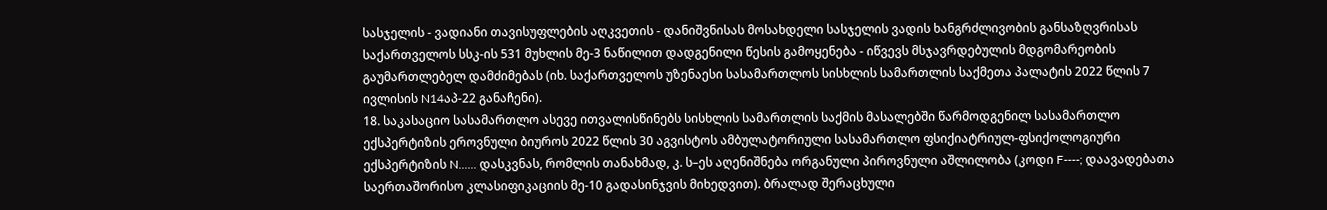სასჯელის - ვადიანი თავისუფლების აღკვეთის - დანიშვნისას მოსახდელი სასჯელის ვადის ხანგრძლივობის განსაზღვრისას საქართველოს სსკ-ის 531 მუხლის მე-3 ნაწილით დადგენილი წესის გამოყენება - იწვევს მსჯავრდებულის მდგომარეობის გაუმართლებელ დამძიმებას (იხ. საქართველოს უზენაესი სასამართლოს სისხლის სამართლის საქმეთა პალატის 2022 წლის 7 ივლისის N14აპ-22 განაჩენი).
18. საკასაციო სასამართლო ასევე ითვალისწინებს სისხლის სამართლის საქმის მასალებში წარმოდგენილ სასამართლო ექსპერტიზის ეროვნული ბიუროს 2022 წლის 30 აგვისტოს ამბულატორიული სასამართლო ფსიქიატრიულ-ფსიქოლოგიური ექსპერტიზის N...... დასკვნას, რომლის თანახმად, კ. ს–ეს აღენიშნება ორგანული პიროვნული აშლილობა (კოდი F----; დაავადებათა საერთაშორისო კლასიფიკაციის მე-10 გადასინჯვის მიხედვით). ბრალად შერაცხული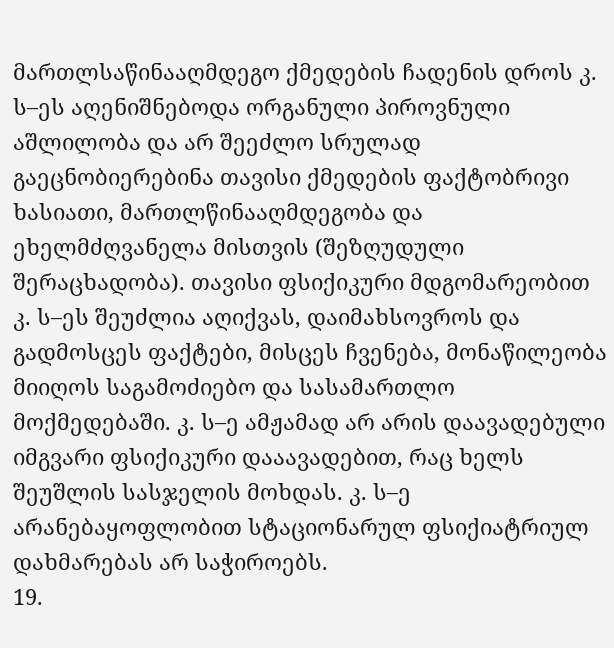მართლსაწინააღმდეგო ქმედების ჩადენის დროს კ. ს–ეს აღენიშნებოდა ორგანული პიროვნული აშლილობა და არ შეეძლო სრულად გაეცნობიერებინა თავისი ქმედების ფაქტობრივი ხასიათი, მართლწინააღმდეგობა და ეხელმძღვანელა მისთვის (შეზღუდული შერაცხადობა). თავისი ფსიქიკური მდგომარეობით კ. ს–ეს შეუძლია აღიქვას, დაიმახსოვროს და გადმოსცეს ფაქტები, მისცეს ჩვენება, მონაწილეობა მიიღოს საგამოძიებო და სასამართლო მოქმედებაში. კ. ს–ე ამჟამად არ არის დაავადებული იმგვარი ფსიქიკური დააავადებით, რაც ხელს შეუშლის სასჯელის მოხდას. კ. ს–ე არანებაყოფლობით სტაციონარულ ფსიქიატრიულ დახმარებას არ საჭიროებს.
19.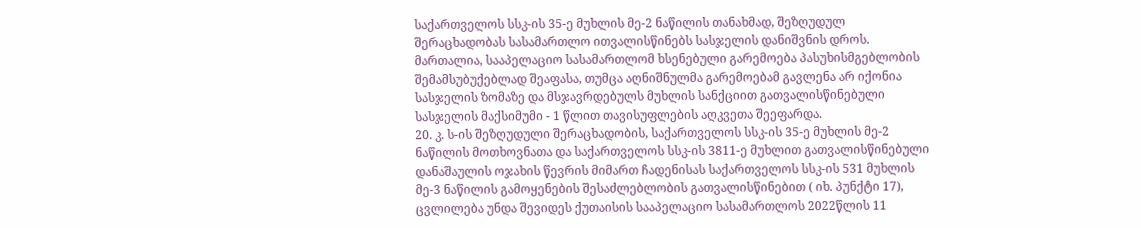საქართველოს სსკ-ის 35-ე მუხლის მე-2 ნაწილის თანახმად, შეზღუდულ შერაცხადობას სასამართლო ითვალისწინებს სასჯელის დანიშვნის დროს. მართალია, სააპელაციო სასამართლომ ხსენებული გარემოება პასუხისმგებლობის შემამსუბუქებლად შეაფასა, თუმცა აღნიშნულმა გარემოებამ გავლენა არ იქონია სასჯელის ზომაზე და მსჯავრდებულს მუხლის სანქციით გათვალისწინებული სასჯელის მაქსიმუმი - 1 წლით თავისუფლების აღკვეთა შეეფარდა.
20. კ. ს-ის შეზღუდული შერაცხადობის, საქართველოს სსკ-ის 35-ე მუხლის მე-2 ნაწილის მოთხოვნათა და საქართველოს სსკ-ის 3811-ე მუხლით გათვალისწინებული დანაშაულის ოჯახის წევრის მიმართ ჩადენისას საქართველოს სსკ-ის 531 მუხლის მე-3 ნაწილის გამოყენების შესაძლებლობის გათვალისწინებით ( იხ. პუნქტი 17), ცვლილება უნდა შევიდეს ქუთაისის სააპელაციო სასამართლოს 2022წლის 11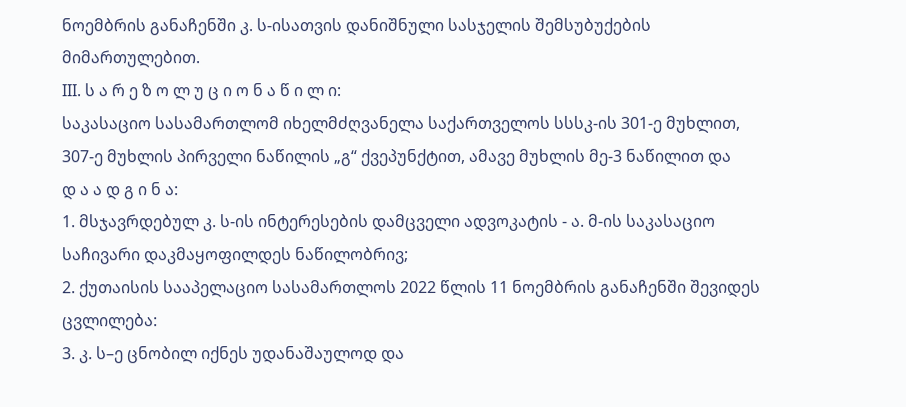ნოემბრის განაჩენში კ. ს-ისათვის დანიშნული სასჯელის შემსუბუქების მიმართულებით.
III. ს ა რ ე ზ ო ლ უ ც ი ო ნ ა წ ი ლ ი:
საკასაციო სასამართლომ იხელმძღვანელა საქართველოს სსსკ-ის 301-ე მუხლით, 307-ე მუხლის პირველი ნაწილის „გ“ ქვეპუნქტით, ამავე მუხლის მე-3 ნაწილით და
დ ა ა დ გ ი ნ ა:
1. მსჯავრდებულ კ. ს-ის ინტერესების დამცველი ადვოკატის - ა. მ-ის საკასაციო საჩივარი დაკმაყოფილდეს ნაწილობრივ;
2. ქუთაისის სააპელაციო სასამართლოს 2022 წლის 11 ნოემბრის განაჩენში შევიდეს ცვლილება:
3. კ. ს–ე ცნობილ იქნეს უდანაშაულოდ და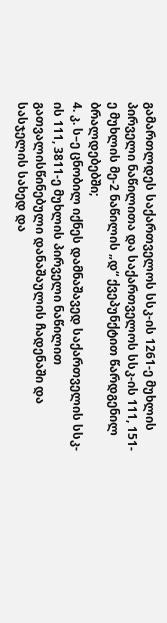გამართლდეს საქართველოს სსკ-ის 1261-ე მუხლის პირველი ნაწილითა და საქართველოს სსკ-ის 111, 151-ე მუხლის მე-2 ნაწილის „დ“ ქვეპუნქტით წარდგენილ ბრალდებებში;
4. კ. ს–ე ცნობილ იქნეს დამნაშავედ საქართველის სსკ-ის 111, 3811-ე მუხლის პირველი ნაწილით გათვალისწინებული დანაშაულის ჩადენაში და სასჯელის სახედ და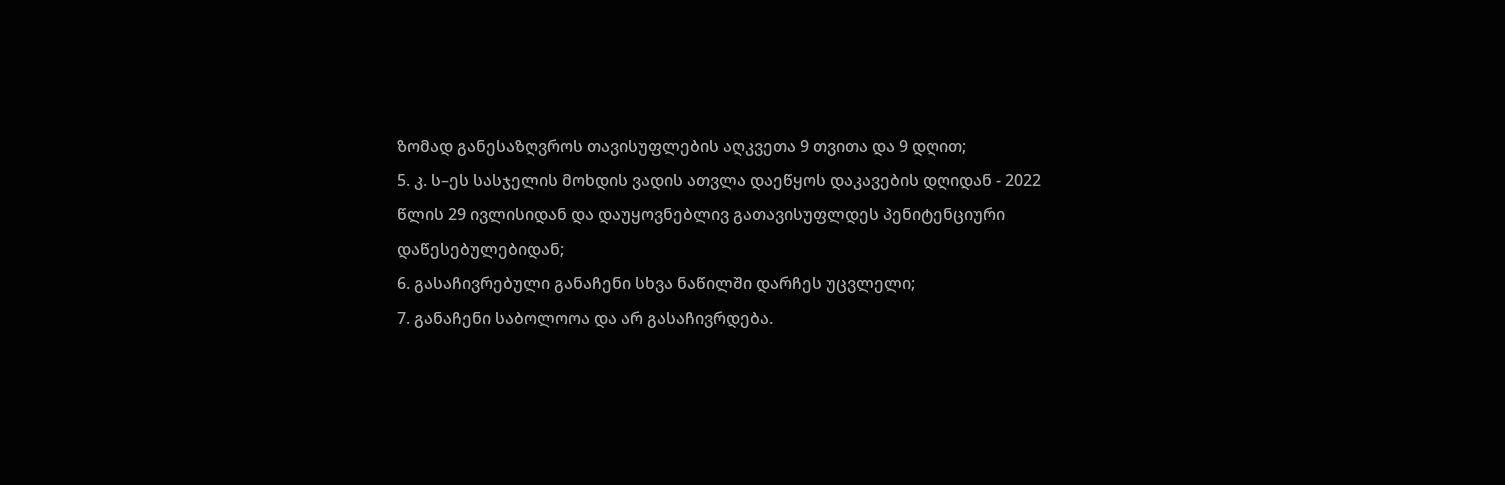ზომად განესაზღვროს თავისუფლების აღკვეთა 9 თვითა და 9 დღით;
5. კ. ს–ეს სასჯელის მოხდის ვადის ათვლა დაეწყოს დაკავების დღიდან - 2022 წლის 29 ივლისიდან და დაუყოვნებლივ გათავისუფლდეს პენიტენციური დაწესებულებიდან;
6. გასაჩივრებული განაჩენი სხვა ნაწილში დარჩეს უცვლელი;
7. განაჩენი საბოლოოა და არ გასაჩივრდება.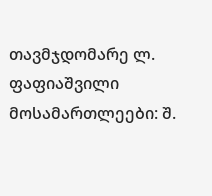თავმჯდომარე ლ. ფაფიაშვილი
მოსამართლეები: შ.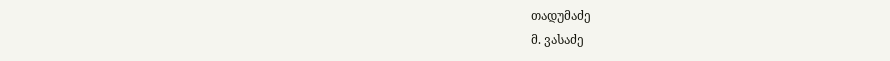თადუმაძე
მ. ვასაძე